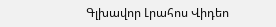Գլխավոր Լրահոս Վիդեո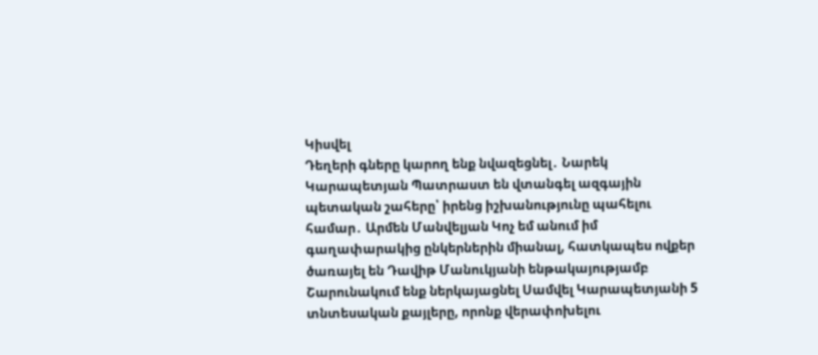Կիսվել
Դեղերի գները կարող ենք նվազեցնել․ Նարեկ Կարապետյան Պատրաստ են վտանգել ազգային պետական շահերը՝ իրենց իշխանությունը պահելու համար․ Արմեն Մանվելյան Կոչ եմ անում իմ գաղափարակից ընկերներին միանալ, հատկապես ովքեր ծառայել են Դավիթ Մանուկյանի ենթակայությամբ Շարունակում ենք ներկայացնել Սամվել Կարապետյանի 5 տնտեսական քայլերը, որոնք վերափոխելու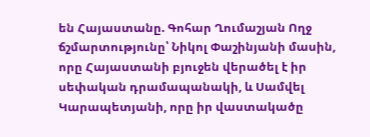են Հայաստանը. Գոհար Ղումաշյան Ողջ ճշմարտությունը՝ Նիկոլ Փաշինյանի մասին, որը Հայաստանի բյուջեն վերածել է իր սեփական դրամապանակի, և Սամվել Կարապետյանի, որը իր վաստակածը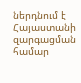ներդնում է Հայաստանի զարգացման համար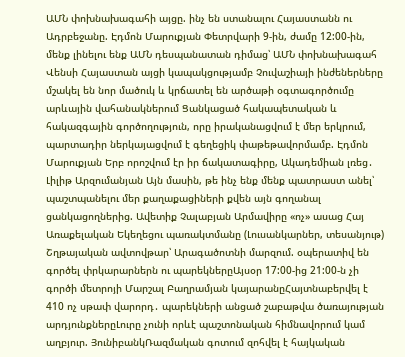ԱՄՆ փոխնախագահի այցը. ինչ են ստանալու Հայաստանն ու Ադրբեջանը. Էդմոն Մարուքյան Փետրվարի 9-ին, ժամը 12:00-ին, մենք լինելու ենք ԱՄՆ դեսպանատան դիմաց՝ ԱՄՆ փոխնախագահ Վենսի Հայաստան այցի կապակցությամբ Չուվաշիայի ինժեներները մշակել են նոր մածուկ և կրճատել են արծաթի օգտագործումը արևային վահանակներում Ցանկացած հակապետական և հակազգային գործողություն, որը իրականացվում է մեր երկրում, պարտադիր ներկայացվում է գեղեցիկ փաթեթավորմամբ. Էդմոն Մարուքյան Երբ որոշվում էր իր ճակատագիրը, Ակադեմիան լռեց․ Լիլիթ Արզումանյան Այն մասին, թե ինչ ենք մենք պատրաստ անել՝ պաշտպանելու մեր քաղաքացիների քվեն այն գողանալ ցանկացողներից. Ավետիք Չալաբյան Արմավիրը «ոչ» ասաց Հայ Առաքելական Եկեղեցու պառակտմանը (Լուսանկարներ, տեսանյութ)
Շղթայական ավտովթար՝ Արագածոտնի մարզում. օպերատիվ են գործել փրկարարներն ու պարեկներըԱյսօր 17:00-ից 21:00-ն չի գործի մետրոյի Մարշալ Բաղրամյան կայարանըՀայտնաբերվել է 410 ոչ սթափ վարորդ․ պարեկների անցած շաբաթվա ծառայության արդյունքներըԼուրը չունի որևէ պաշտոնական հիմնավորում կամ աղբյուր. ՅունիբանկՌազմական գոտում զոհվել է հայկական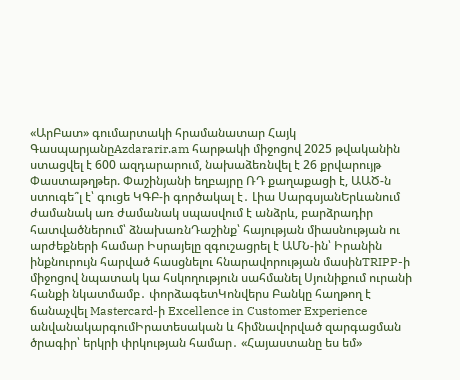«ԱրԲատ» գումարտակի հրամանատար Հայկ ԳասպարյանըAzdararir.am հարթակի միջոցով 2025 թվականին ստացվել է 600 ազդարարում, նախաձեռնվել է 26 քրվարույթ Փաստաթղթեր. Փաշինյանի եղբայրը ՌԴ քաղաքացի է, ԱԱԾ-ն ստուգե՞լ է՝ գուցե ԿԳԲ-ի գործակալ է․ Լիա ՍարգսյանԵրևանում ժամանակ առ ժամանակ սպասվում է անձրև, բարձրադիր հատվածներում՝ ձնախառնԴաշինք՝ հայության միասնության ու արժեքների համար Իսրայելը զգուշացրել է ԱՄՆ-ին՝ Իրանին ինքնուրույն հարված հասցնելու հնարավորության մասինTRIPP-ի միջոցով նպատակ կա հսկողություն սահմանել Սյունիքում ուրանի հանքի նկատմամբ․ փորձագետԿոնվերս Բանկը հաղթող է ճանաչվել Mastercard-ի Excellence in Customer Experience անվանակարգումԻրատեսական և հիմնավորված զարգացման ծրագիր՝ երկրի փրկության համար․ «Հայաստանը ես եմ»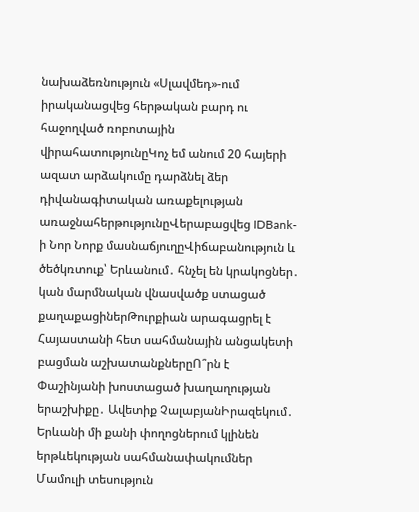նախաձեռնություն «Սլավմեդ»-ում իրականացվեց հերթական բարդ ու հաջողված ռոբոտային վիրահատությունըԿոչ եմ անում 20 հայերի ազատ արձակումը դարձնել ձեր դիվանագիտական առաքելության առաջնահերթությունըՎերաբացվեց IDBank-ի Նոր Նորք մասնաճյուղըՎիճաբանություն և ծեծկռտուք՝ Երևանում․ հնչել են կրակոցներ․ կան մարմնական վնասվածք ստացած քաղաքացիներԹուրքիան արագացրել է Հայաստանի հետ սահմանային անցակետի բացման աշխատանքներըՈ՞րն է Փաշինյանի խոստացած խաղաղության երաշխիքը․ Ավետիք ՉալաբյանԻրազեկում․ Երևանի մի քանի փողոցներում կլինեն երթևեկության սահմանափակումներ
Մամուլի տեսություն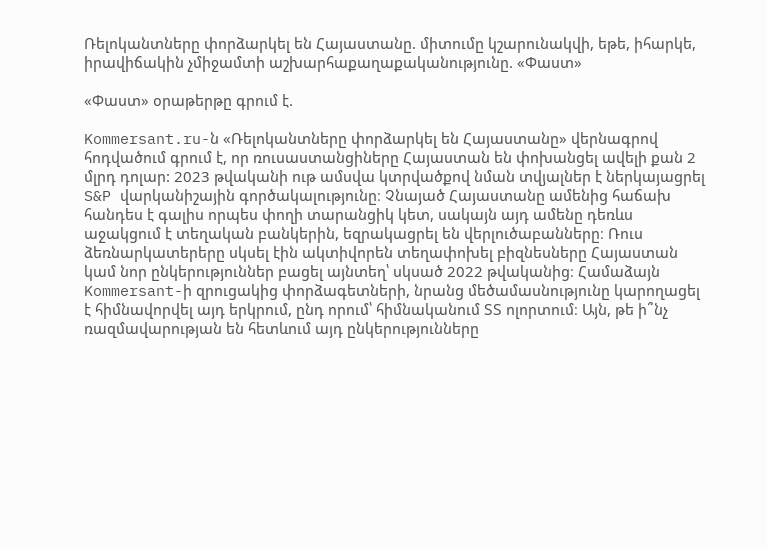Ռելոկանտները փորձարկել են Հայաստանը. միտումը կշարունակվի, եթե, իհարկե, իրավիճակին չմիջամտի աշխարհաքաղաքականությունը. «Փաստ»

«Փաստ» օրաթերթը գրում է.

Kommersant.ru-ն «Ռելոկանտները փորձարկել են Հայաստանը» վերնագրով հոդվածում գրում է, որ ռուսաստանցիները Հայաստան են փոխանցել ավելի քան 2 մլրդ դոլար: 2023 թվականի ութ ամսվա կտրվածքով նման տվյալներ է ներկայացրել S&P վարկանիշային գործակալությունը։ Չնայած Հայաստանը ամենից հաճախ հանդես է գալիս որպես փողի տարանցիկ կետ, սակայն այդ ամենը դեռևս աջակցում է տեղական բանկերին, եզրակացրել են վերլուծաբանները։ Ռուս ձեռնարկատերերը սկսել էին ակտիվորեն տեղափոխել բիզնեսները Հայաստան կամ նոր ընկերություններ բացել այնտեղ՝ սկսած 2022 թվականից։ Համաձայն Kommersant-ի զրուցակից փորձագետների, նրանց մեծամասնությունը կարողացել է հիմնավորվել այդ երկրում, ընդ որում՝ հիմնականում ՏՏ ոլորտում։ Այն, թե ի՞նչ ռազմավարության են հետևում այդ ընկերությունները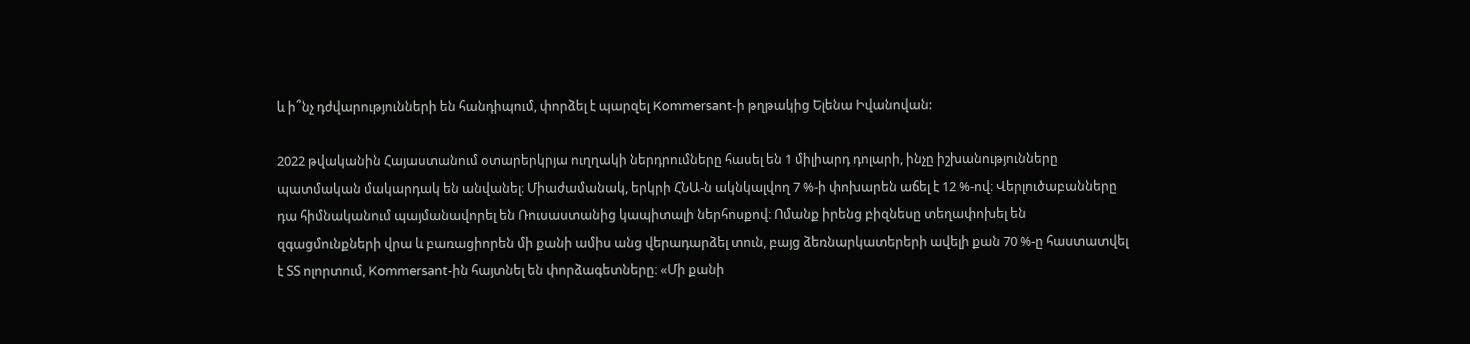և ի՞նչ դժվարությունների են հանդիպում, փորձել է պարզել Kommersant-ի թղթակից Ելենա Իվանովան:

2022 թվականին Հայաստանում օտարերկրյա ուղղակի ներդրումները հասել են 1 միլիարդ դոլարի, ինչը իշխանությունները պատմական մակարդակ են անվանել։ Միաժամանակ, երկրի ՀՆԱ-ն ակնկալվող 7 %-ի փոխարեն աճել է 12 %-ով։ Վերլուծաբանները դա հիմնականում պայմանավորել են Ռուսաստանից կապիտալի ներհոսքով։ Ոմանք իրենց բիզնեսը տեղափոխել են զգացմունքների վրա և բառացիորեն մի քանի ամիս անց վերադարձել տուն, բայց ձեռնարկատերերի ավելի քան 70 %-ը հաստատվել է ՏՏ ոլորտում, Kommersant-ին հայտնել են փորձագետները։ «Մի քանի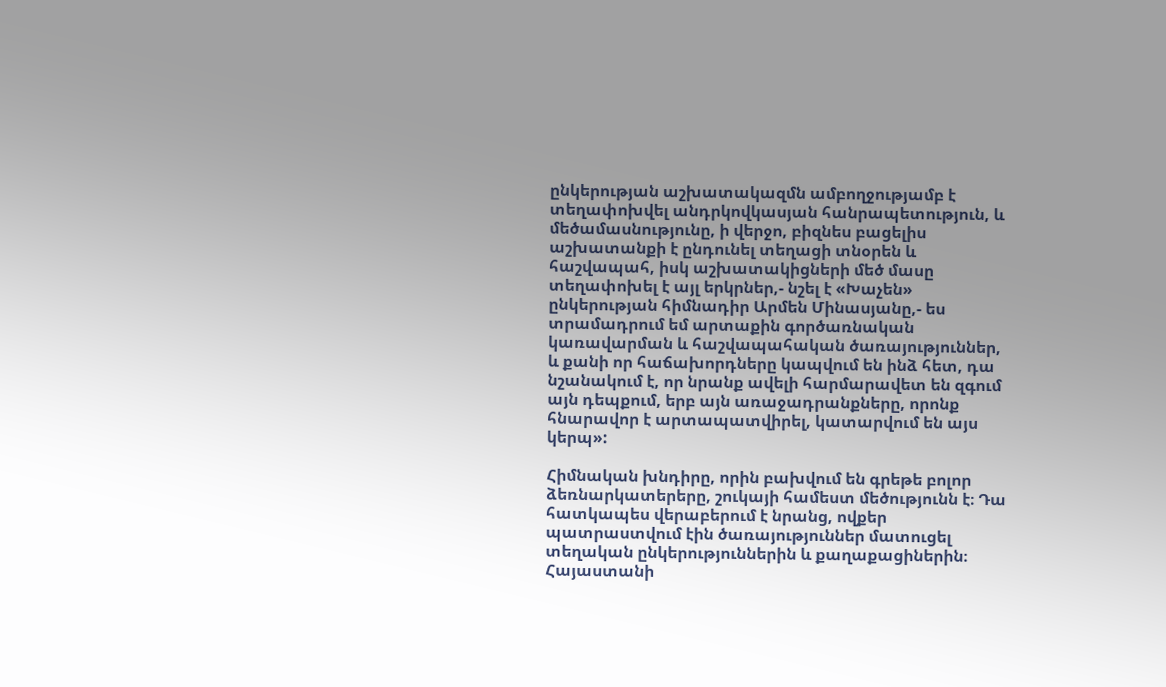ընկերության աշխատակազմն ամբողջությամբ է տեղափոխվել անդրկովկասյան հանրապետություն, և մեծամասնությունը, ի վերջո, բիզնես բացելիս աշխատանքի է ընդունել տեղացի տնօրեն և հաշվապահ, իսկ աշխատակիցների մեծ մասը տեղափոխել է այլ երկրներ,- նշել է «Խաչեն» ընկերության հիմնադիր Արմեն Մինասյանը,- ես տրամադրում եմ արտաքին գործառնական կառավարման և հաշվապահական ծառայություններ, և քանի որ հաճախորդները կապվում են ինձ հետ, դա նշանակում է, որ նրանք ավելի հարմարավետ են զգում այն դեպքում, երբ այն առաջադրանքները, որոնք հնարավոր է արտապատվիրել, կատարվում են այս կերպ»:

Հիմնական խնդիրը, որին բախվում են գրեթե բոլոր ձեռնարկատերերը, շուկայի համեստ մեծությունն է։ Դա հատկապես վերաբերում է նրանց, ովքեր պատրաստվում էին ծառայություններ մատուցել տեղական ընկերություններին և քաղաքացիներին։ Հայաստանի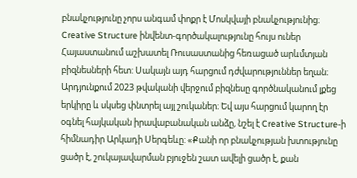բնակչությունը չորս անգամ փոքր է Մոսկվայի բնակչությունից։ Creative Structure ինվենտ-գործակալությունը հույս ուներ Հայաստանում աշխատել Ռուսաստանից հեռացած արևմտյան բիզնեսների հետ: Սակայն այդ հարցում դժվարություններ եղան։ Արդյունքում 2023 թվականի վերջում բիզնեսը գործնականում լքեց երկիրը և սկսեց փնտրել այլ շուկաներ։ Եվ այս հարցում կարող էր օգնել հայկական իրավաբանական անձը, նշել է Creative Structure-ի հիմնադիր Արկադի Սերգեևը: «Քանի որ բնակչության խտությունը ցածր է, շուկայավարման բյուջեն շատ ավելի ցածր է, քան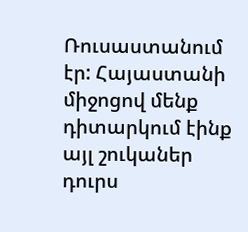Ռուսաստանում էր: Հայաստանի միջոցով մենք դիտարկում էինք այլ շուկաներ դուրս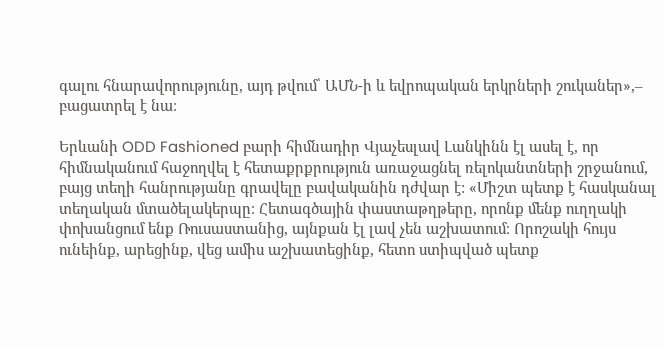գալու հնարավորությունը, այդ թվում՝ ԱՄՆ-ի և եվրոպական երկրների շուկաներ»,– բացատրել է նա։

Երևանի ODD Fashioned բարի հիմնադիր Վյաչեսլավ Լանկինն էլ ասել է, որ հիմնականում հաջողվել է հետաքրքրություն առաջացնել ռելոկանտների շրջանում, բայց տեղի հանրությանը գրավելը բավականին դժվար է: «Միշտ պետք է հասկանալ տեղական մտածելակերպը։ Հետագծային փաստաթղթերը, որոնք մենք ուղղակի փոխանցում ենք Ռուսաստանից, այնքան էլ լավ չեն աշխատում։ Որոշակի հույս ունեինք, արեցինք, վեց ամիս աշխատեցինք, հետո ստիպված պետք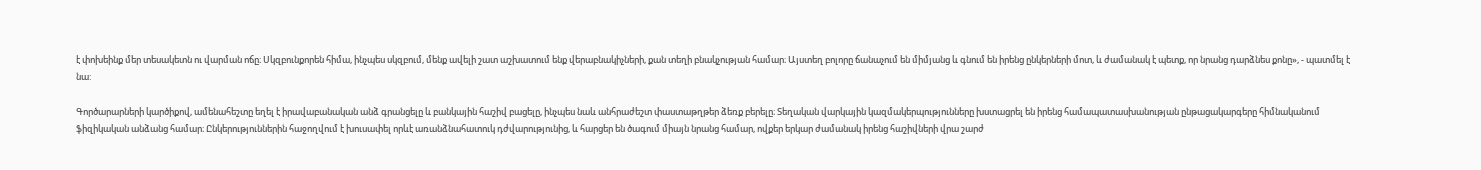է փոխեինք մեր տեսակետն ու վարման ոճը։ Սկզբունքորեն հիմա, ինչպես սկզբում, մենք ավելի շատ աշխատում ենք վերաբնակիչների, քան տեղի բնակչության համար։ Այստեղ բոլորը ճանաչում են միմյանց և գնում են իրենց ընկերների մոտ, և ժամանակ է պետք, որ նրանց դարձնես քոնը», - պատմել է նա:

Գործարարների կարծիքով, ամենահեշտը եղել է իրավաբանական անձ գրանցելը և բանկային հաշիվ բացելը, ինչպես նաև անհրաժեշտ փաստաթղթեր ձեռք բերելը։ Տեղական վարկային կազմակերպությունները խստացրել են իրենց համապատասխանության ընթացակարգերը հիմնականում ֆիզիկական անձանց համար։ Ընկերություններին հաջողվում է խուսափել որևէ առանձնահատուկ դժվարությունից, և հարցեր են ծագում միայն նրանց համար, ովքեր երկար ժամանակ իրենց հաշիվների վրա շարժ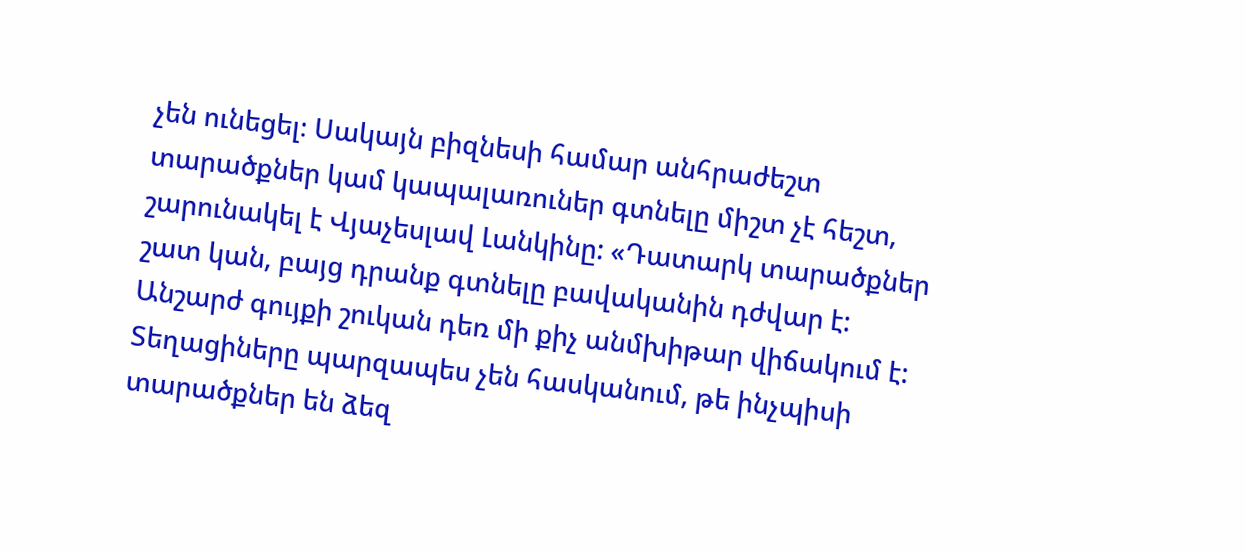չեն ունեցել։ Սակայն բիզնեսի համար անհրաժեշտ տարածքներ կամ կապալառուներ գտնելը միշտ չէ հեշտ, շարունակել է Վյաչեսլավ Լանկինը: «Դատարկ տարածքներ շատ կան, բայց դրանք գտնելը բավականին դժվար է: Անշարժ գույքի շուկան դեռ մի քիչ անմխիթար վիճակում է: Տեղացիները պարզապես չեն հասկանում, թե ինչպիսի տարածքներ են ձեզ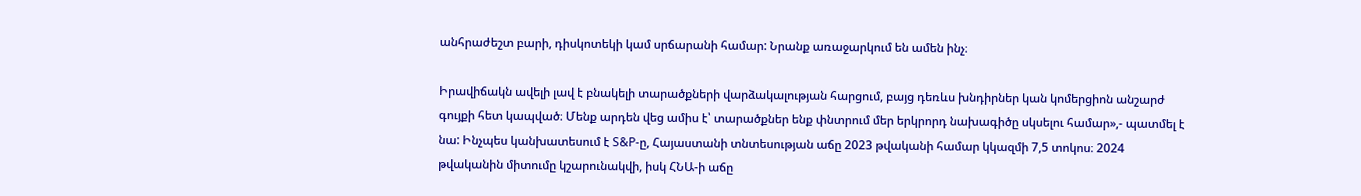անհրաժեշտ բարի, դիսկոտեկի կամ սրճարանի համար: Նրանք առաջարկում են ամեն ինչ։

Իրավիճակն ավելի լավ է բնակելի տարածքների վարձակալության հարցում, բայց դեռևս խնդիրներ կան կոմերցիոն անշարժ գույքի հետ կապված։ Մենք արդեն վեց ամիս է՝ տարածքներ ենք փնտրում մեր երկրորդ նախագիծը սկսելու համար»,- պատմել է նա: Ինչպես կանխատեսում է S&P-ը, Հայաստանի տնտեսության աճը 2023 թվականի համար կկազմի 7,5 տոկոս։ 2024 թվականին միտումը կշարունակվի, իսկ ՀՆԱ-ի աճը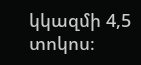կկազմի 4,5 տոկոս։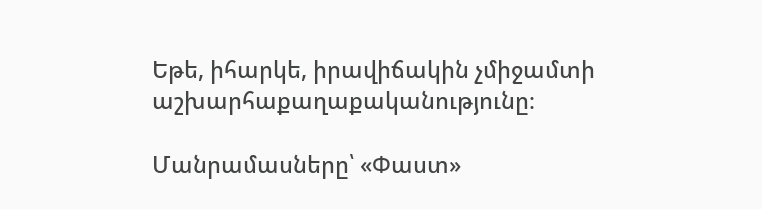Եթե, իհարկե, իրավիճակին չմիջամտի աշխարհաքաղաքականությունը։

Մանրամասները՝ «Փաստ»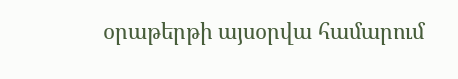օրաթերթի այսօրվա համարում